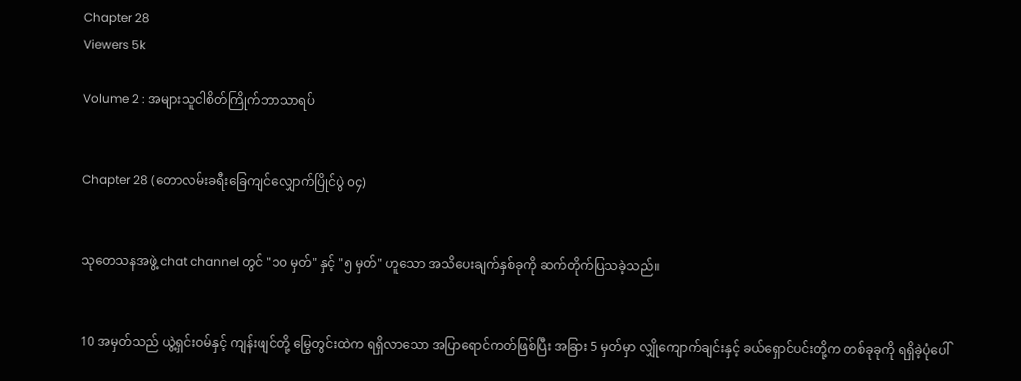Chapter 28
Viewers 5k

Volume 2 : အများသူငါစိတ်ကြိုက်ဘာသာရပ်


Chapter 28 (တောလမ်းခရီးခြေကျင်လျှောက်ပြိုင်ပွဲ ၀၄)


သုတေသနအဖွဲ့ chat channel တွင် "၁၀ မှတ်" နှင့် "၅ မှတ်" ဟူသော အသိပေးချက်နှစ်ခုကို ဆက်တိုက်ပြသခဲ့သည်။


10 အမှတ်သည် ယွဲ့ရှင်းဝမ်နှင့် ကျန်းဖျင်တို့ မြွေတွင်းထဲက ရရှိလာသော အပြာရောင်ကတ်ဖြစ်ပြီး အခြား 5 မှတ်မှာ လျှိုကျောက်ချင်းနှင့် ခယ်ရှောင်ပင်းတို့က တစ်ခုခုကို ရရှိခဲ့ပုံပေါ်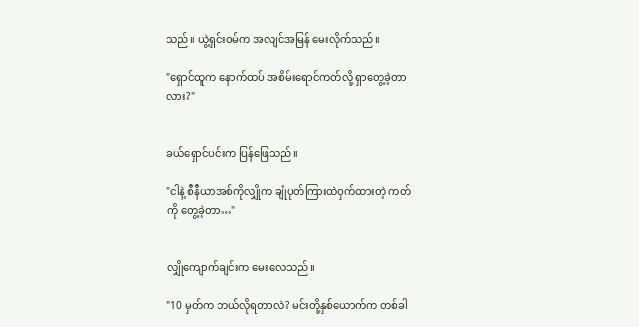သည်။ ယွဲ့ရှင်းဝမ်က အလျင်အမြန် မေးလိုက်သည်။

"ရှောင်ထူက နောက်ထပ် အစိမ်းရောင်ကတ်လို့ ရှာတွေ့ခဲ့တာလား?"


ခယ်ရှောင်ပင်းက ပြန်ဖြေသည်။

"ငါနဲ့ စီနီယာအစ်ကိုလျှိုက ချုံပုတ်ကြားထဲဝှက်ထားတဲ့ ကတ်ကို တွေ့ခဲ့တာ…"


လျှိုကျောက်ချင်းက မေးလေသည်။

"10 မှတ်က ဘယ်လိုရတာလဲ? မင်းတို့နှစ်ယောက်က တစ်ခါ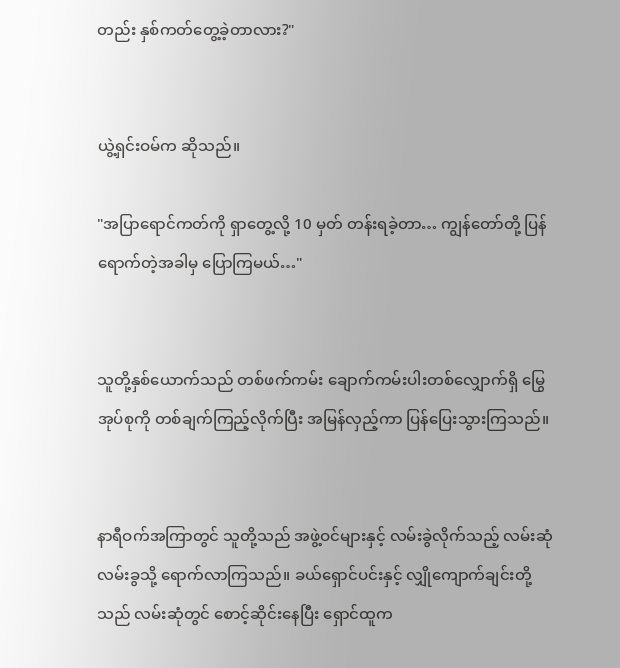တည်း နှစ်ကတ်တွေ့ခဲ့တာလား?"


ယွဲ့ရှင်းဝမ်က ဆိုသည်။

"အပြာရောင်ကတ်ကို ရှာတွေ့လို့ 10 မှတ် တန်းရခဲ့တာ… ကျွန်တော်တို့ ပြန်ရောက်တဲ့အခါမှ ပြောကြမယ်…"


သူတို့နှစ်ယောက်သည် တစ်ဖက်ကမ်း ချောက်ကမ်းပါးတစ်လျှောက်ရှိ မြွေအုပ်စုကို တစ်ချက်ကြည့်လိုက်ပြီး အမြန်လှည့်ကာ ပြန်ပြေးသွားကြသည်။


နာရီဝက်အကြာတွင် သူတို့သည် အဖွဲ့ဝင်များနှင့် လမ်းခွဲလိုက်သည့် လမ်းဆုံလမ်းခွသို့ ရောက်လာကြသည်။ ခယ်ရှောင်ပင်းနှင့် လျှိုကျောက်ချင်းတို့သည် လမ်းဆုံတွင် စောင့်ဆိုင်းနေပြီး ရှောင်ထူက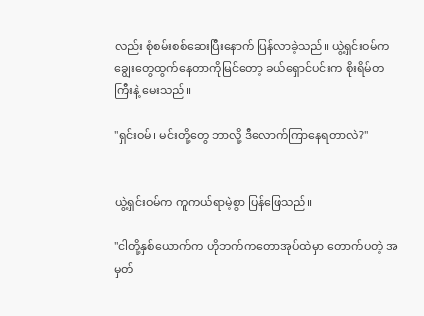လည်း ‌စုံစမ်းစစ်ဆေးပြီးနောက် ပြန်လာခဲ့သည်။ ယွဲ့ရှင်းဝမ်က ချွေးတွေထွက်နေတာကိုမြင်တော့ ခယ်ရှောင်ပင်းက စိုးရိမ်တကြီးနဲ့ မေးသည်။

"ရှင်းဝမ်၊ မင်းတို့တွေ ဘာလို့ ဒီလောက်ကြာနေရတာလဲ?"


ယွဲ့ရှင်းဝမ်က ကူကယ်ရာမဲ့စွာ ပြန်ဖြေသည်။

"ငါတို့နှစ်ယောက်က ဟိုဘက်ကတောအုပ်ထဲမှာ တောက်ပတဲ့ အမှတ်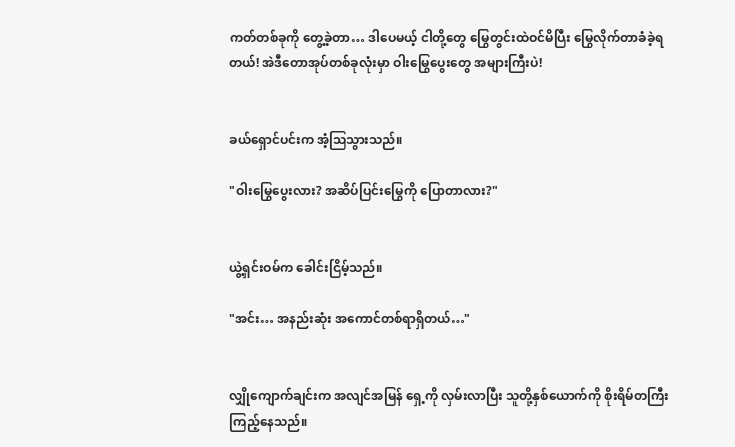ကတ်တစ်ခုကို တွေ့ခဲ့တာ… ဒါပေမယ့် ငါတို့တွေ မြွေတွင်းထဲဝင်မိပြီး မြွေလိုက်တာခံခဲ့ရတယ်! အဲဒီတောအုပ်တစ်ခုလုံးမှာ ဝါးမြွေပွေးတွေ အများကြီးပဲ!


ခယ်ရှောင်ပင်းက အံ့ဩသွားသည်။

"ဝါးမြွေပွေးလား? အဆိပ်ပြင်းမြွေကို ပြောတာလား?"


ယွဲ့ရှင်းဝမ်က ခေါင်းငြိမ့်သည်။

"အင်း… အနည်းဆုံး အကောင်တစ်ရာရှိတယ်…"


လျှိုကျောက်ချင်းက အလျင်အမြန် ရှေ့ကို လှမ်းလာပြီး သူတို့နှစ်ယောက်ကို စိုးရိမ်တကြီး ကြည့်နေသည်။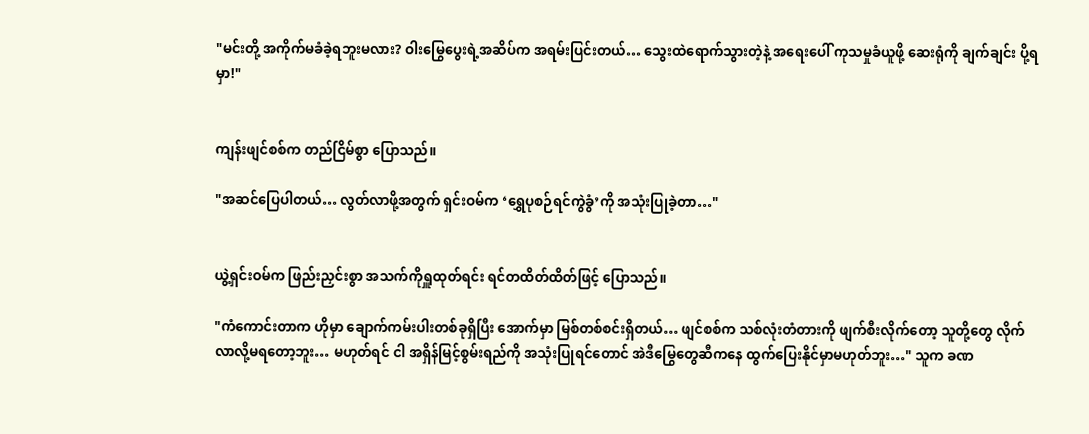"မင်းတို့ အကိုက်မခံခဲ့ရဘူးမလား? ဝါးမြွေပွေးရဲ့အဆိပ်က အရမ်းပြင်းတယ်… သွေးထဲရောက်သွားတဲ့နဲ့ အရေးပေါ် ကုသမှုခံယူဖို့ ဆေးရုံကို ချက်ချင်း ပို့ရမှာ!"


ကျန်းဖျင်စစ်က တည်ငြိမ်စွာ ပြောသည်။

"အဆင်ပြေပါတယ်… လွတ်လာဖို့အတွက် ရှင်းဝမ်က ‘ရွှေပုစဉ်ရင်ကွဲခွံ’ကို အသုံးပြုခဲ့တာ…"


ယွဲ့ရှင်းဝမ်က ‌ဖြည်းညှင်းစွာ အသက်ကိုရှူထုတ်ရင်း ရင်တထိတ်ထိတ်ဖြင့် ပြောသည်။

"ကံကောင်းတာက ဟိုမှာ ချောက်ကမ်းပါးတစ်ခုရှိပြီး အောက်မှာ မြစ်တစ်စင်းရှိတယ်… ဖျင်စစ်က သစ်လုံးတံတားကို ဖျက်စီးလိုက်တော့ သူတို့တွေ လိုက်လာလို့မရတော့ဘူး… မဟုတ်ရင် ငါ အရှိန်မြင့်စွမ်းရည်ကို အသုံးပြုရင်တောင် အဲဒီမြွေတွေဆီကနေ ထွက်ပြေးနိုင်မှာမဟုတ်ဘူး…" သူက ခဏ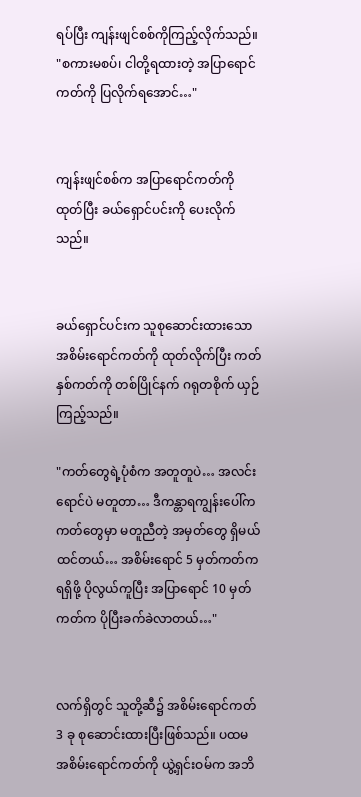ရပ်ပြီး ကျန်းဖျင်စစ်ကိုကြည့်လိုက်သည်။ "စကားမစပ်၊ ငါတို့ရထားတဲ့ အပြာရောင်ကတ်ကို ပြလိုက်ရအောင်…"


ကျန်းဖျင်စစ်က အပြာရောင်ကတ်ကိုထုတ်ပြီး ခယ်ရှောင်ပင်းကို ပေးလိုက်သည်။


ခယ်ရှောင်ပင်းက သူစုဆောင်းထားသော အစိမ်းရောင်ကတ်ကို ထုတ်လိုက်ပြီး ကတ်နှစ်ကတ်ကို တစ်ပြိုင်နက် ဂရုတစိုက် ယှဉ်ကြည့်သည်။

"ကတ်တွေရဲ့ပုံစံက အတူတူပဲ… အလင်းရောင်ပဲ မတူတာ… ဒီကန္တာရကျွန်းပေါ်က ကတ်တွေမှာ မတူညီတဲ့ အမှတ်တွေ ရှိမယ်ထင်တယ်… အစိမ်းရောင် 5 မှတ်ကတ်က ရရှိဖို့ ပိုလွယ်ကူပြီး အပြာရောင် 10 မှတ်ကတ်က ပိုပြီးခက်ခဲလာတယ်…"


လက်ရှိတွင် သူတို့ဆီ၌ အစိမ်းရောင်ကတ် 3 ခု စုဆောင်းထားပြီးဖြစ်သည်။ ပထမအစိမ်းရောင်ကတ်ကို ယွဲ့ရှင်းဝမ်က အဘိ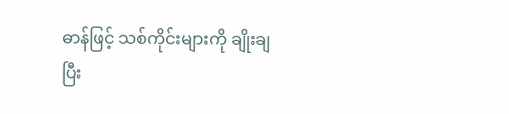ဓာန်ဖြင့် သစ်ကိုင်းများကို ချိုးချပြီး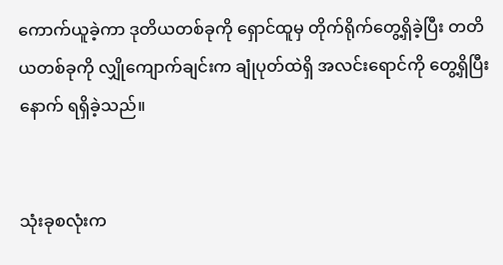ကောက်ယူခဲ့ကာ ဒုတိယတစ်ခုကို ရှောင်ထူမှ တိုက်ရိုက်တွေ့ရှိခဲ့ပြီး တတိယတစ်ခုကို လျှိုကျောက်ချင်းက ချုံပုတ်ထဲရှိ အလင်းရောင်ကို တွေ့ရှိပြီးနောက် ရရှိခဲ့သည်။


သုံးခုစလုံးက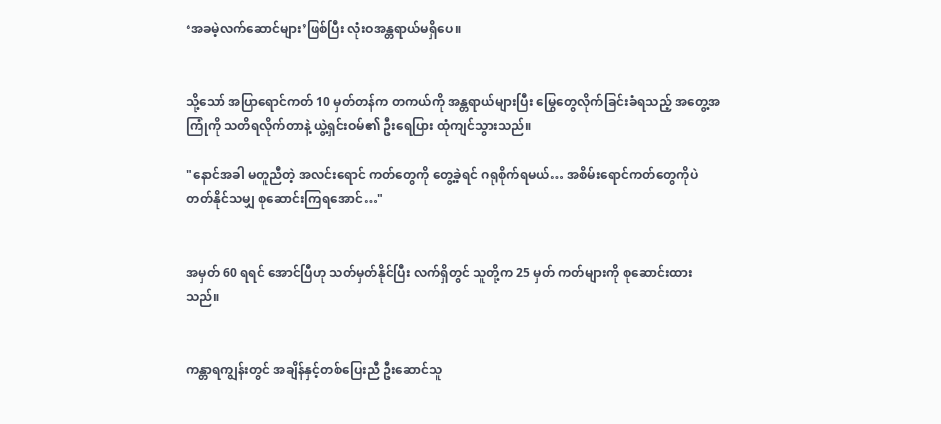‘အခမဲ့လက်ဆောင်များ’ဖြစ်ပြီး လုံးဝအန္တရာယ်မရှိပေ။


သို့သော် အပြာရောင်ကတ် 10 မှတ်တန်က တကယ်ကို အန္တရာယ်များပြီး မြွေတွေလိုက်ခြင်းခံရသည့် အတွေ့အကြုံကို သတိရလိုက်တာနဲ့ ယွဲ့ရှင်းဝမ်၏ ဦးရေပြား ထုံကျင်သွားသည်။

"နောင်အခါ မတူညီတဲ့ အလင်းရောင် ကတ်တွေကို တွေ့ခဲ့ရင် ဂရုစိုက်ရမယ်… အစိမ်းရောင်ကတ်တွေကိုပဲ တတ်နိုင်သမျှ စုဆောင်းကြရအောင်…"


အမှတ် 60 ရရင် အောင်ပြီဟု သတ်မှတ်နိုင်ပြီး လက်ရှိတွင် သူတို့က 25 မှတ် ကတ်များကို စုဆောင်းထားသည်။


ကန္တာရကျွန်းတွင် အချိန်နှင့်တစ်ပြေးညီ ဦးဆောင်သူ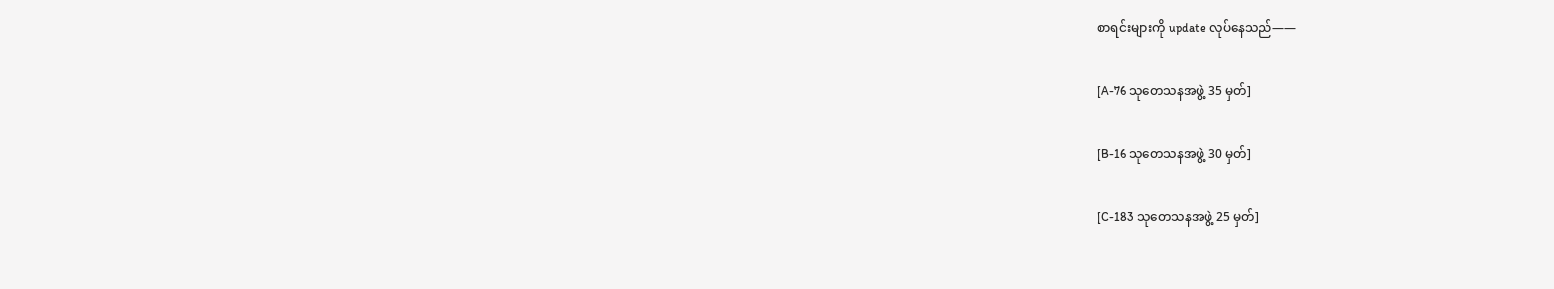စာရင်းများကို update လုပ်နေသည်——


[A-76 သုတေသနအဖွဲ့ 35 မှတ်]


[B-16 သုတေသနအဖွဲ့ 30 မှတ်]


[C-183 သုတေသနအဖွဲ့ 25 မှတ်]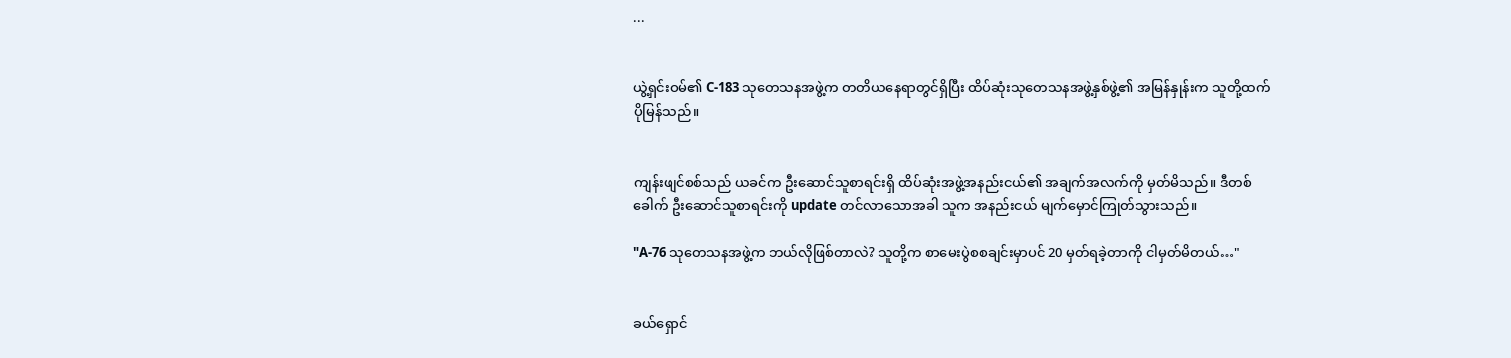...


ယွဲ့ရှင်းဝမ်၏ C-183 သုတေသနအဖွဲ့က တတိယနေရာတွင်ရှိပြီး ထိပ်ဆုံးသုတေသနအဖွဲ့နှစ်ဖွဲ့၏ အမြန်နှုန်းက သူတို့ထက် ပိုမြန်သည်။


ကျန်းဖျင်စစ်သည် ယခင်က ဦးဆောင်သူစာရင်းရှိ ထိပ်ဆုံးအဖွဲ့အနည်းငယ်၏ အချက်အလက်ကို မှတ်မိသည်။ ဒီတစ်ခေါက် ဦးဆောင်သူစာရင်းကို update တင်လာသောအခါ သူက အနည်းငယ် မျက်မှောင်ကြုတ်သွားသည်။

"A-76 သုတေသနအဖွဲ့က ဘယ်လိုဖြစ်တာလဲ? သူတို့က စာမေးပွဲစစချင်းမှာပင် 20 မှတ်ရခဲ့တာကို ငါမှတ်မိတယ်…"


ခယ်ရှောင်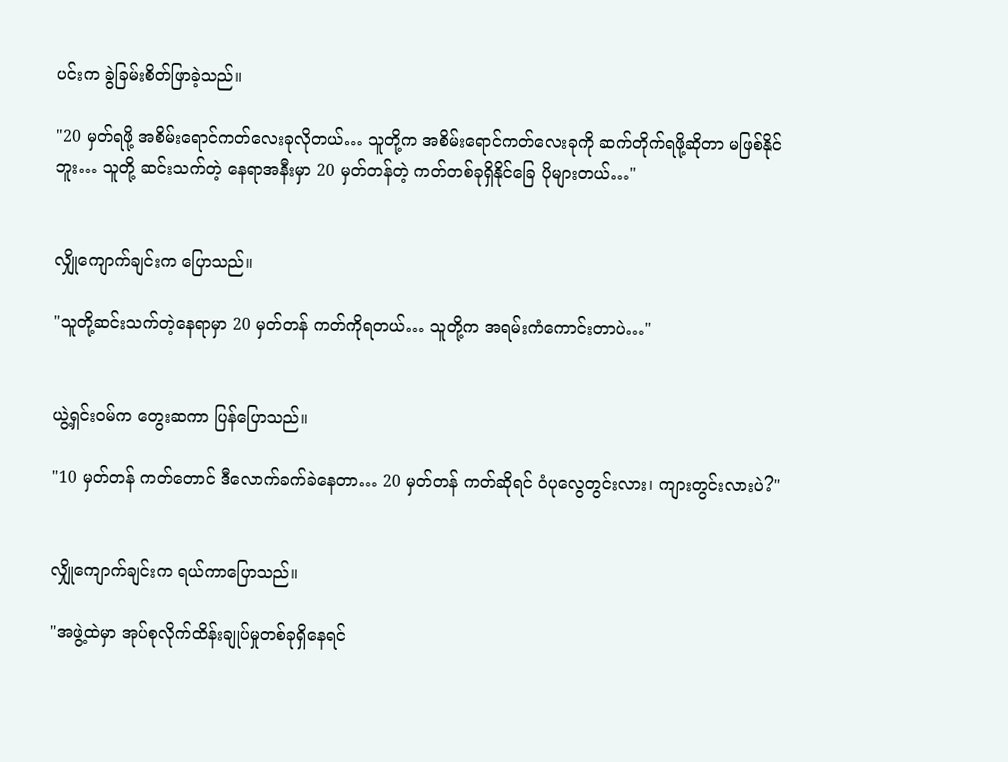ပင်းက ခွဲခြမ်းစိတ်ဖြာခဲ့သည်။

"20 မှတ်ရဖို့ အစိမ်းရောင်ကတ်လေးခုလိုတယ်… သူတို့က အစိမ်းရောင်ကတ်လေးခုကို ဆက်တိုက်ရဖို့ဆိုတာ မဖြစ်နိုင်ဘူး… သူတို့ ဆင်းသက်တဲ့ နေရာအနီးမှာ 20 မှတ်တန်တဲ့ ကတ်တစ်ခုရှိနိုင်ခြေ ပိုများတယ်…"


လျှိုကျောက်ချင်းက ပြောသည်။

"သူတို့ဆင်းသက်တဲ့နေရာမှာ 20 မှတ်တန် ကတ်ကိုရတယ်… သူတို့က အရမ်းကံကောင်းတာပဲ…"


ယွဲ့ရှင်းဝမ်က တွေးဆကာ ပြန်ပြောသည်။

"10 မှတ်တန် ကတ်တောင် ဒီလောက်ခက်ခဲနေတာ… 20 မှတ်တန် ကတ်ဆိုရင် ဝံပုလွေတွင်းလား၊ ကျားတွင်းလားပဲ?"


လျှိုကျောက်ချင်းက ရယ်ကာပြောသည်။

"အဖွဲ့ထဲမှာ အုပ်စုလိုက်ထိန်းချုပ်မှုတစ်ခုရှိနေရင်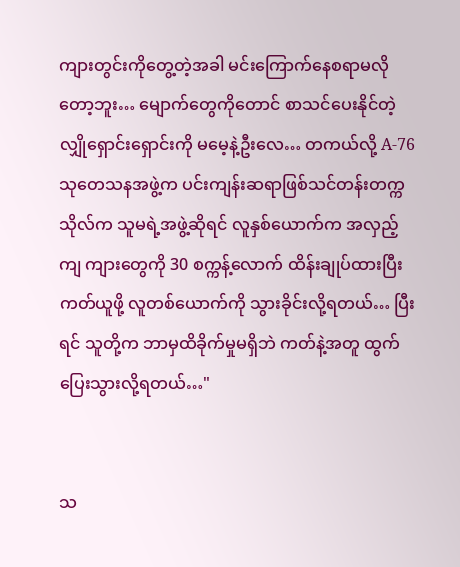ကျားတွင်းကိုတွေ့တဲ့အခါ မင်းကြောက်နေစရာမလိုတော့ဘူး… မျောက်တွေကိုတောင် စာသင်ပေးနိုင်တဲ့ လျှိုရှောင်းရှောင်းကို မမေ့နဲ့ဦးလေ… တကယ်လို့ A-76 သုတေသနအဖွဲ့က ပင်းကျန်းဆရာဖြစ်သင်တန်းတက္ကသိုလ်က သူမရဲ့အဖွဲ့ဆိုရင် လူနှစ်ယောက်က အလှည့်ကျ ကျားတွေကို 30 စက္ကန့်လောက် ထိန်းချုပ်ထားပြီး ကတ်ယူဖို့ လူတစ်ယောက်ကို သွားခိုင်းလို့ရတယ်… ပြီးရင် သူတို့က ဘာမှထိခိုက်မှုမရှိဘဲ ကတ်နဲ့အတူ ထွက်ပြေးသွားလို့ရတယ်…"


သ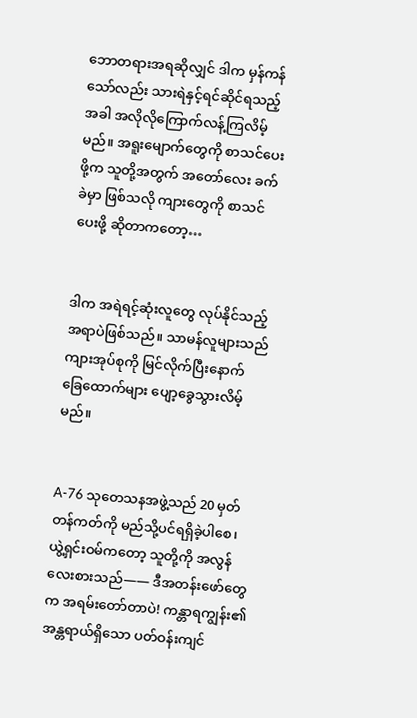ဘောတရားအရဆိုလျှင် ဒါက မှန်ကန်သော်လည်း သားရဲနှင့်ရင်‌ဆိုင်ရသည့်အခါ အလိုလိုကြောက်လန့်ကြလိမ့်မည်။ အရူးမျောက်တွေကို စာသင်ပေးဖို့က သူတို့အတွက် အတော်လေး ခက်ခဲမှာ ဖြစ်သလို ကျားတွေကို စာသင်ပေးဖို့ ဆိုတာကတော့…


ဒါက အရဲရင့်ဆုံးလူတွေ လုပ်နိုင်သည့် အရာပဲဖြစ်သည်။ သာမန်လူများသည် ကျားအုပ်စုကို မြင်လိုက်ပြီးနောက် ခြေထောက်များ ပျော့ခွေသွားလိမ့်မည်။


A-76 သုတေသနအဖွဲ့သည် 20 မှတ်တန်ကတ်ကို မည်သို့ပင်ရရှိခဲ့ပါစေ၊ ယွဲ့ရှင်းဝမ်ကတော့ သူတို့ကို အလွန်လေးစားသည်—— ဒီအတန်းဖော်တွေက အရမ်းတော်တာပဲ! ကန္တာရကျွန်း၏ အန္တရာယ်ရှိသော ပတ်ဝန်းကျင်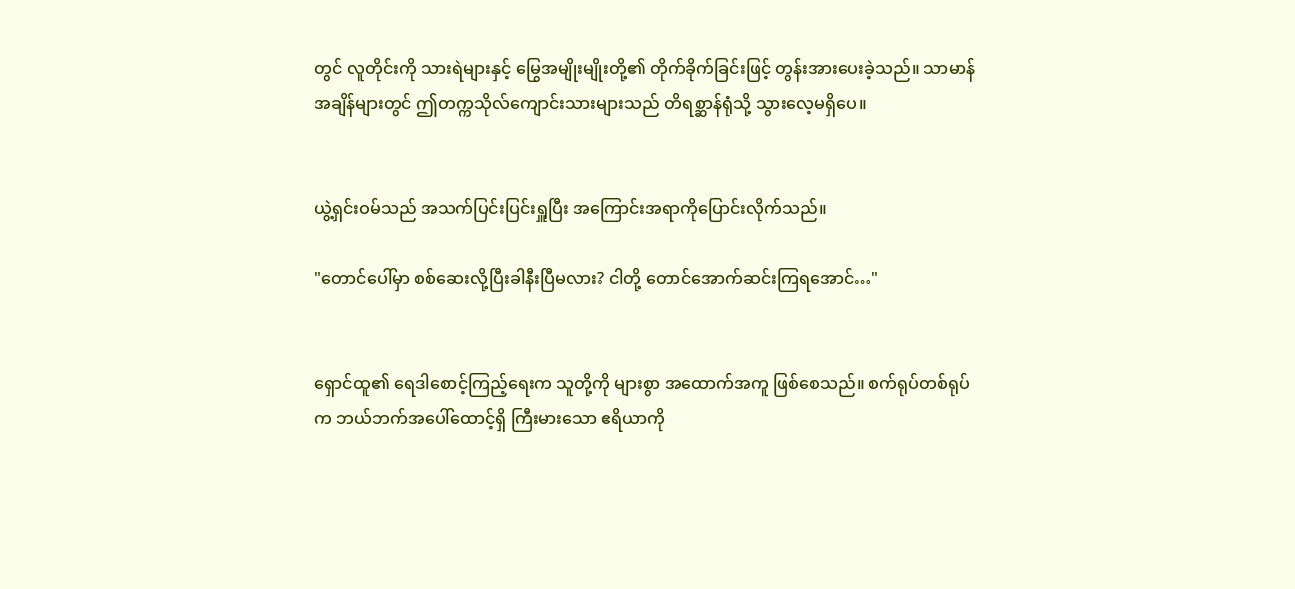တွင် လူတိုင်းကို သားရဲများနှင့် မြွေအမျိုးမျိုးတို့၏ တိုက်ခိုက်ခြင်းဖြင့် တွန်းအားပေးခဲ့သည်။ သာမာန်အချိန်များတွင် ဤတက္ကသိုလ်ကျောင်းသားများသည် တိရစ္ဆာန်ရုံသို့ သွားလေ့မရှိပေ။


ယွဲ့ရှင်းဝမ်သည် အသက်ပြင်းပြင်းရှူပြီး အကြောင်းအရာကိုပြောင်းလိုက်သည်။

"တောင်ပေါ်မှာ စစ်ဆေးလို့ပြီးခါနီးပြီမလား? ငါတို့ တောင်အောက်ဆင်းကြရအောင်…"


ရှောင်ထူ၏ ရေဒါစောင့်ကြည့်ရေးက သူတို့ကို များစွာ အထောက်အကူ ဖြစ်စေသည်။ စက်ရုပ်တစ်ရုပ်က ဘယ်‌ဘက်အပေါ်ထောင့်ရှိ ကြီးမားသော ဧရိယာကို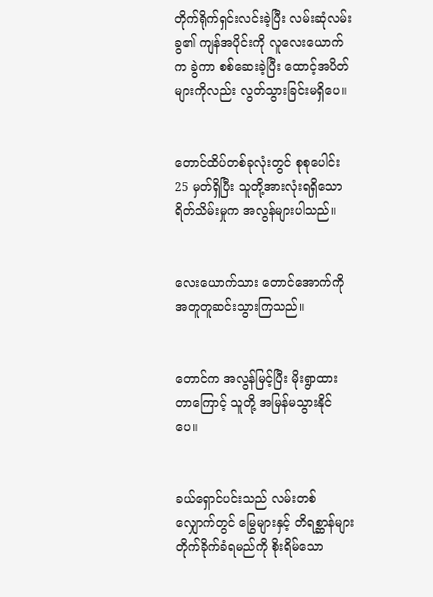တိုက်ရိုက်ရှင်းလင်းခဲ့ပြီး လမ်းဆုံလမ်းခွ၏ ကျန်အပိုင်းကို လူလေးယောက်က ခွဲကာ စစ်ဆေးခဲ့ပြီး ထောင့်အပိတ်များကိုလည်း လွတ်သွားခြင်းမရှိပေ။


တောင်ထိပ်တစ်ခုလုံးတွင် စုစုပေါင်း 25 မှတ်ရှိပြီး သူတို့အားလုံးရရှိသော ရိတ်သိမ်းမှုက အလွန်များပါသည်။


လေးယောက်သား တောင်အောက်ကို အတူတူဆင်းသွားကြသည်။


တောင်က အလွန်မြင့်ပြီး မိုးရွာထားတာကြောင့် သူတို့ အမြန်မသွားနိုင်ပေ။


ခယ်ရှောင်ပင်းသည် လမ်းတစ်လျှောက်တွင် မြွေများနှင့် တိရစ္ဆာန်များ တိုက်ခိုက်ခံရမည်ကို စိုးရိမ်သော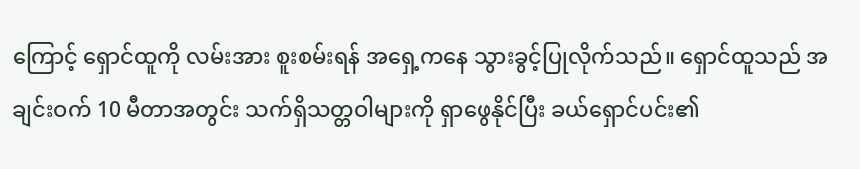ကြောင့် ရှောင်ထူကို လမ်းအား စူးစမ်းရန် အရှေ့က‌နေ သွားခွင့်ပြုလိုက်သည်။ ရှောင်ထူသည် အချင်းဝက် 10 မီတာအတွင်း သက်ရှိသတ္တဝါများကို ရှာဖွေနိုင်ပြီး ခယ်ရှောင်ပင်း၏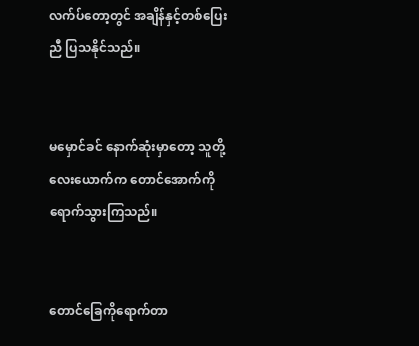လက်ပ်တော့တွင် အချိန်နှင့်တစ်ပြေးညီ ပြသနိုင်သည်။


မမှောင်ခင် နောက်ဆုံးမှာတော့ သူတို့လေးယောက်က တောင်အောက်ကို ရောက်သွားကြသည်။


တောင်ခြေကိုရောက်တာ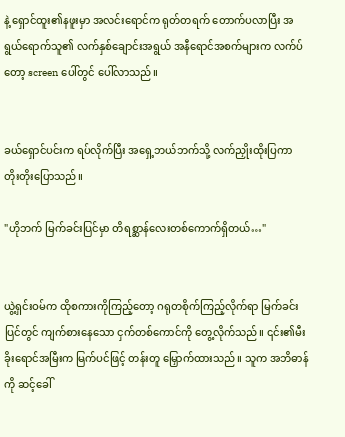နဲ့ ရှောင်ထူး၏နဖူးမှာ အလင်းရောင်က ရုတ်တရက် တောက်ပလာပြီး အရွယ်ရောက်သူ၏ လက်နှစ်ချောင်းအရွယ် အနီရောင်အစက်များက လက်ပ်တော့ screen ပေါ်တွင် ပေါ်လာသည်။


ခယ်ရှောင်ပင်းက ရပ်လိုက်ပြီး အရှေ့ဘယ်ဘက်သို့ လက်ညှိုးထိုးပြကာ တိုးတိုးပြောသည်။

"ဟိုဘက် မြက်ခင်းပြင်မှာ တိရစ္ဆာန်လေးတစ်ကောက်ရှိတယ်…"


ယွဲ့ရှင်းဝမ်က ထိုစကားကိုကြည့်တော့ ဂရုတစိုက်ကြည့်လိုက်ရာ မြက်ခင်းပြင်တွင် ကျက်စားနေသော ငှက်တစ်ကောင်ကို တွေ့လိုက်သည်။ ၎င်း၏မီးခိုးရောင်အမြီးက မြက်ပင်ဖြင့် တန်းတူ မြှောက်ထားသည်။ သူက အဘိဓာန်ကို ဆင့်ခေါ်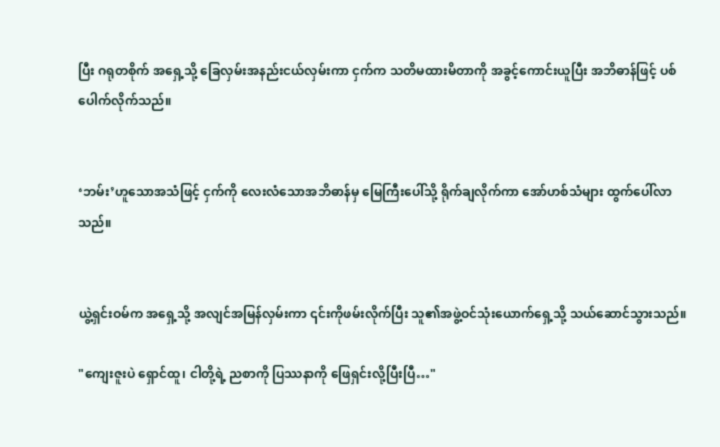ပြီး ဂရုတစိုက် အရှေ့သို့ ခြေလှမ်းအနည်းငယ်လှမ်းကာ ငှက်က သတိမထားမိတာကို အခွင့်ကောင်းယူပြီး အဘိဓာန်ဖြင့် ပစ်ပေါက်လိုက်သည်။


‘ဘမ်း’ဟူသောအသံဖြင့် ငှက်ကို လေးလံသောအဘိဓာန်မှ မြေကြီးပေါ်သို့ ရိုက်ချလိုက်ကာ အော်ဟစ်သံများ ထွက်ပေါ်လာသည်။


ယွဲ့ရှင်းဝမ်က အရှေ့သို့ အလျင်အမြန်လှမ်းကာ ၎င်းကိုဖမ်းလိုက်ပြီး သူ၏အဖွဲ့ဝင်သုံးယောက်ရှေ့သို့ သယ်ဆောင်သွားသည်။

"ကျေးဇူးပဲ ရှောင်ထူ၊ ငါတို့ရဲ့ ညစာကို ပြဿနာကို ဖြေရှင်းလို့ပြီးပြီ…"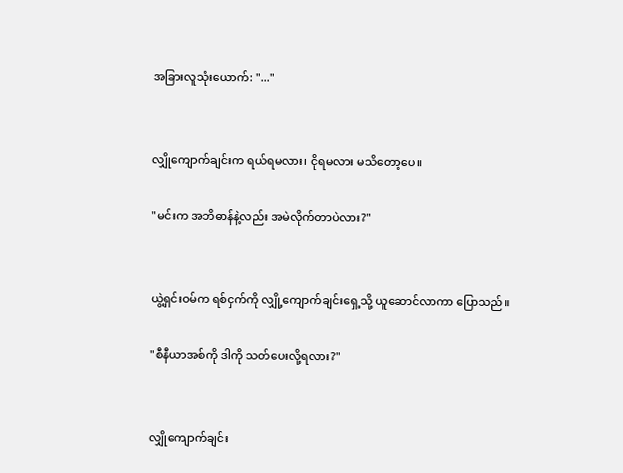အခြားလူသုံးယောက်: "..."


လျှိုကျောက်ချင်းက ရယ်ရမလား၊ ငိုရမလား မသိတော့ပေ။

"မင်းက အဘိဓာန်နဲ့လည်း အမဲလိုက်တာပဲလား?"


ယွဲ့ရှင်းဝမ်က ရစ်ငှက်ကို လျှို့ကျောက်ချင်းရှေ့သို့ ယူဆောင်လာကာ ပြောသည်။

"စီနီယာအစ်ကို ဒါကို သတ်ပေးလို့ရလား?"


လျှိုကျောက်ချင်း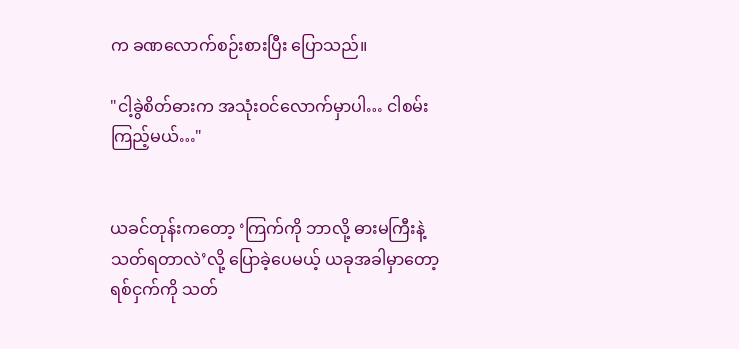က ခဏလောက်စဉ်းစားပြီး ပြောသည်။

"ငါ့ခွဲစိတ်ဓားက အသုံးဝင်လောက်မှာပါ… ငါစမ်းကြည့်မယ်…"


ယခင်တုန်းကတော့ ‘ကြက်ကို ဘာလို့ ဓားမကြီးနဲ့ သတ်ရတာလဲ’လို့ ပြောခဲ့ပေမယ့် ယခုအခါမှာတော့ ရစ်ငှက်ကို သတ်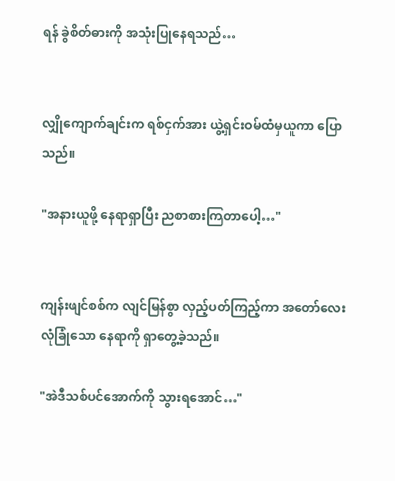ရန် ခွဲစိတ်ဓားကို အသုံးပြုနေရသည်…


လျှိုကျောက်ချင်းက ရစ်ငှက်အား ယွဲ့ရှင်းဝမ်ထံမှယူကာ ပြောသည်။

"အနားယူဖို့ နေရာရှာပြီး ညစာစားကြတာပေါ့…"


ကျန်းဖျင်စစ်က လျင်မြန်စွာ လှည့်ပတ်ကြည့်ကာ အတော်လေး လုံခြုံသော နေရာကို ရှာတွေ့ခဲ့သည်။

"အဲဒီသစ်ပင်အောက်ကို သွားရအောင်…"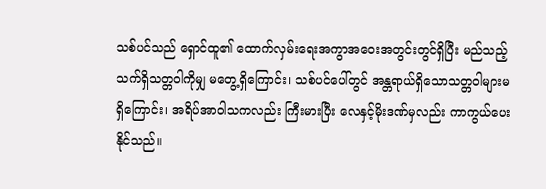သစ်ပင်သည် ရှောင်ထူ၏ ထောက်လှမ်းရေးအကွာအဝေးအတွင်းတွင်ရှိပြီး မည်သည့်သက်ရှိသတ္တဝါကိုမျှ မတွေ့ရှိကြောင်း၊ သစ်ပင်ပေါ်တွင် အန္တရာယ်ရှိသောသတ္တဝါများမရှိကြောင်း၊ အရိပ်အာဝါသကလည်း ကြီးမားပြီး လေနှင့်မိုးဒဏ်မှလည်း ကာကွယ်ပေးနိုင်သည်။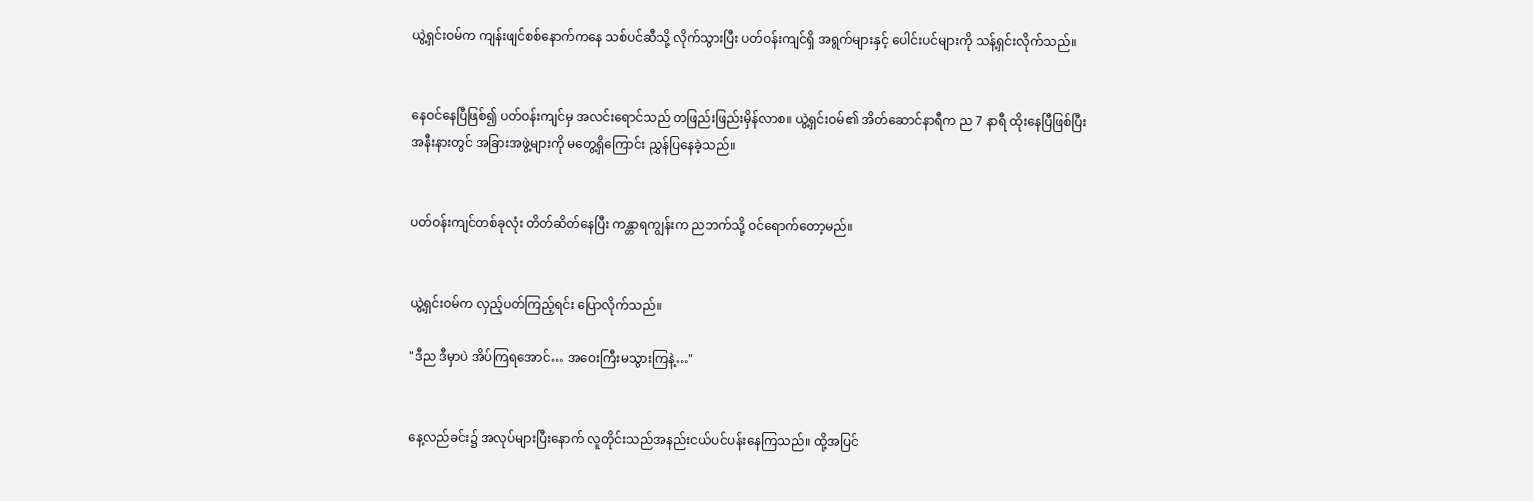ယွဲ့ရှင်းဝမ်က ကျန်းဖျင်စစ်နောက်ကနေ သစ်ပင်ဆီသို့ လိုက်သွားပြီး ပတ်ဝန်းကျင်ရှိ အရွက်များနှင့် ပေါင်းပင်များကို သန့်ရှင်းလိုက်သည်။


နေဝင်နေပြီဖြစ်၍ ပတ်ဝန်းကျင်မှ အလင်းရောင်သည် တဖြည်းဖြည်းမှိန်လာစ။ ယွဲ့ရှင်းဝမ်၏ အိတ်ဆောင်နာရီက ည 7 နာရီ ထိုးနေပြီဖြစ်ပြီး အနီးနားတွင် အခြားအဖွဲ့များကို မတွေ့ရှိကြောင်း ညွှန်ပြနေခဲ့သည်။


ပတ်ဝန်းကျင်တစ်ခုလုံး တိတ်ဆိတ်နေပြီး ကန္တာရကျွန်းက ညဘက်သို့ ဝင်ရောက်တော့မည်။


ယွဲ့ရှင်းဝမ်က လှည့်ပတ်ကြည့်ရင်း ပြောလိုက်သည်။

"ဒီည ဒီမှာပဲ အိပ်ကြရအောင်… အဝေးကြီးမသွားကြနဲ့…"


နေ့လည်ခင်း၌ အလုပ်များပြီးနောက် လူတိုင်းသည်အနည်းငယ်ပင်ပန်းနေကြသည်။ ထို့အပြင်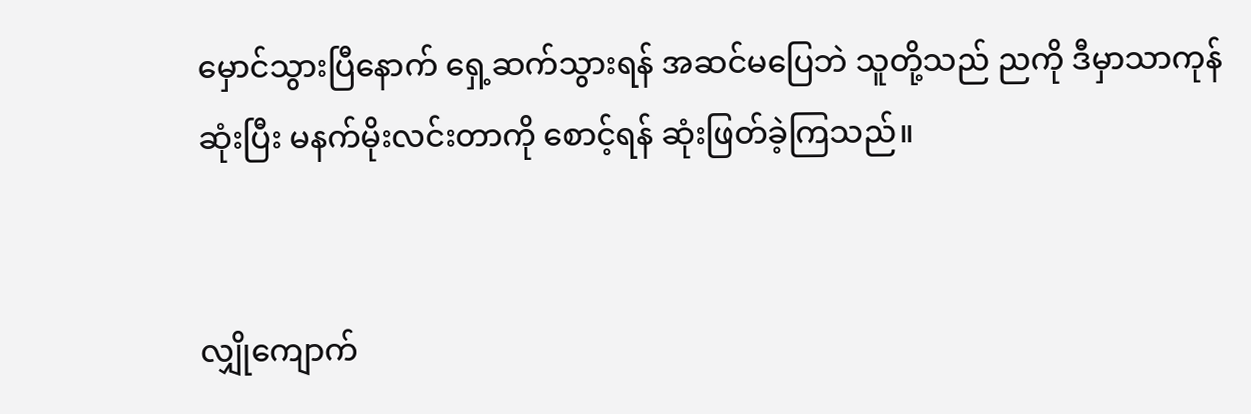မှောင်သွားပြီနောက် ရှေ့ဆက်သွားရန် အဆင်မပြေဘဲ သူတို့သည် ညကို ဒီမှာသာကုန်ဆုံးပြီး မနက်မိုးလင်းတာကို စောင့်ရန် ဆုံးဖြတ်ခဲ့ကြသည်။


လျှိုကျောက်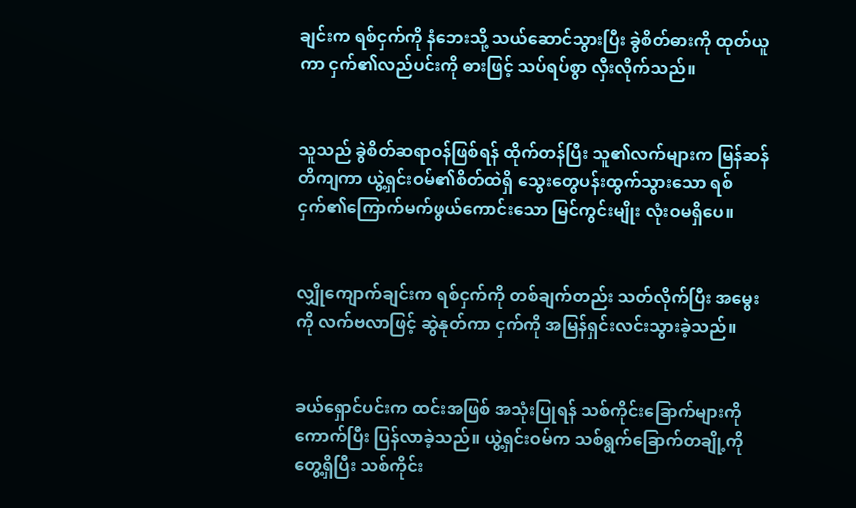ချင်းက ရစ်ငှက်ကို နံဘေးသို့ သယ်ဆောင်သွားပြီး ခွဲစိတ်ဓားကို ထုတ်ယူကာ ငှက်၏လည်ပင်းကို ဓားဖြင့် သပ်ရပ်စွာ လှီးလိုက်သည်။


သူသည် ခွဲစိတ်ဆရာဝန်ဖြစ်ရန် ထိုက်တန်ပြီး သူ၏လက်များက မြန်ဆန်တိကျကာ ယွဲ့ရှင်းဝမ်၏စိတ်ထဲရှိ သွေးတွေပန်းထွက်သွားသော ရစ်ငှက်၏ကြောက်မက်ဖွယ်ကောင်းသော မြင်ကွင်းမျိုး လုံးဝမရှိပေ။


လျှိုကျောက်ချင်းက ရစ်ငှက်ကို တစ်ချက်တည်း သတ်လိုက်ပြီး ‌အမွေးကို လက်ဗလာဖြင့် ဆွဲနုတ်ကာ ငှက်ကို အမြန်ရှင်းလင်းသွားခဲ့သည်။


ခယ်ရှောင်ပင်းက ထင်းအဖြစ် အသုံးပြုရန် သစ်ကိုင်းခြောက်များကို ကောက်ပြီး ပြန်လာခဲ့သည်။ ယွဲ့ရှင်းဝမ်က သစ်ရွက်ခြောက်တချို့ကို တွေ့ရှိပြီး သစ်ကိုင်း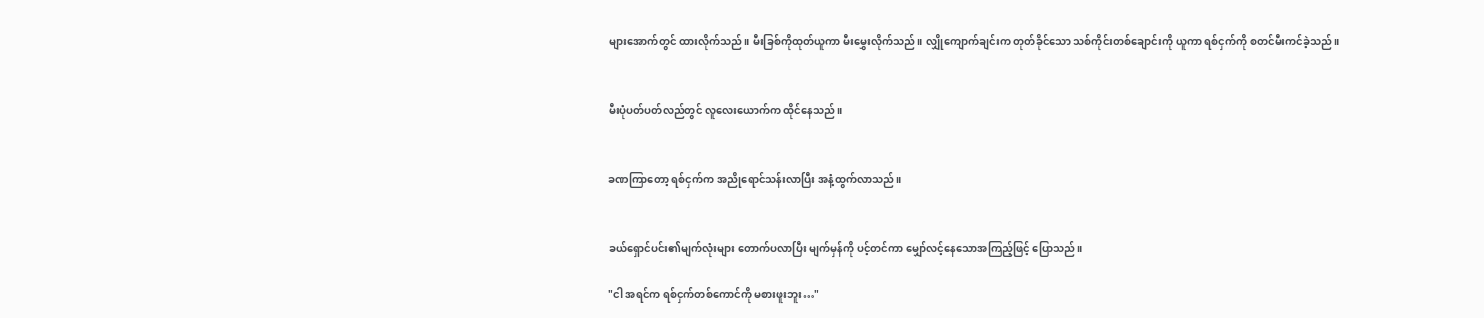များအောက်တွင် ထားလိုက်သည်။ မီးခြစ်ကိုထုတ်ယူကာ မီးမွှေးလိုက်သည်။ လျှိုကျောက်ချင်းက တုတ်ခိုင်သော သစ်ကိုင်းတစ်ချောင်းကို ယူကာ ရစ်ငှက်ကို စတင်မီးကင်ခဲ့သည်။


မီးပုံပတ်ပတ်လည်တွင် လူလေးယောက်က ထိုင်နေသည်။


ခဏကြာတော့ ရစ်ငှက်က အညိုရောင်သန်းလာပြီး အနံ့ထွက်လာသည်။


ခယ်ရှောင်ပင်း၏မျက်လုံးများ တောက်ပလာပြီး မျက်မှန်ကို ပင့်တင်ကာ မျှော်လင့်နေသောအကြည့်ဖြင့် ပြောသည်။

"ငါ အရင်က ရစ်ငှက်တစ်ကောင်ကို မစားဖူးဘူး…"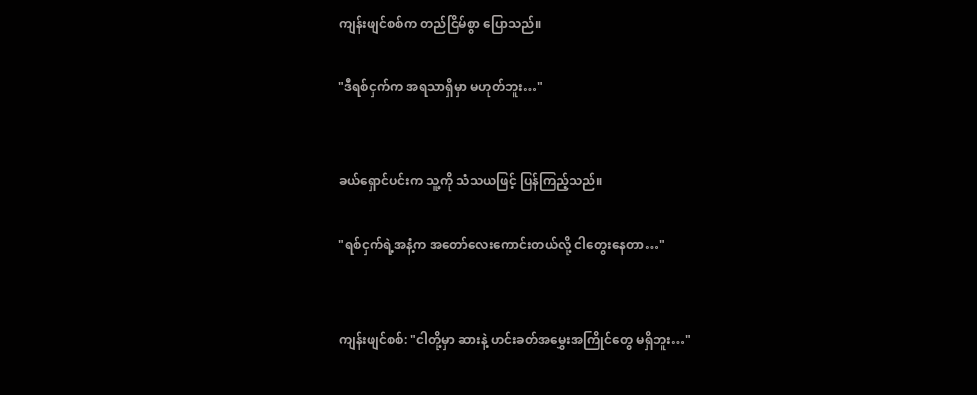ကျန်းဖျင်စစ်က တည်ငြိမ်စွာ ပြောသည်။

"ဒီရစ်ငှက်က အရသာရှိမှာ မဟုတ်ဘူး…"


ခယ်ရှောင်ပင်းက သူ့ကို သံသယဖြင့် ပြန်ကြည့်သည်။

"ရစ်ငှက်ရဲ့အနံ့က အတော်လေးကောင်းတယ်လို့ ငါတွေးနေတာ…"


ကျန်းဖျင်စစ်: "ငါတို့မှာ ဆားနဲ့ ဟင်းခတ်အမွှေးအကြိုင်တွေ မရှိဘူး…"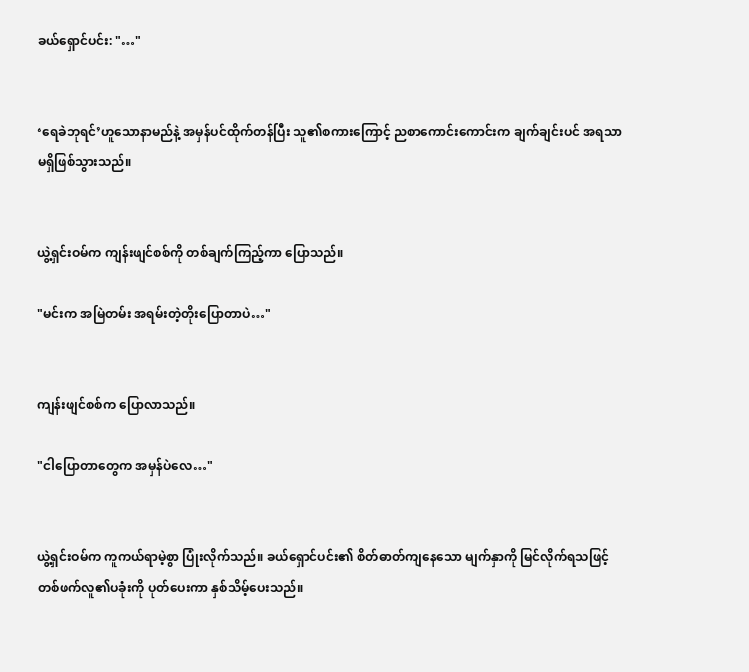ခယ်ရှောင်ပင်း: "…"


‘ရေခဲဘုရင်’ဟူသောနာမည်နဲ့ အမှန်ပင်ထိုက်တန်ပြီး သူ၏စကားကြောင့် ညစာကောင်းကောင်းက ချက်ချင်းပင် အရသာမရှိဖြစ်သွားသည်။


ယွဲ့ရှင်းဝမ်က ကျန်းဖျင်စစ်ကို တစ်ချက်ကြည့်ကာ ပြောသည်။

"မင်းက အမြဲတမ်း အရမ်းတဲ့တိုးပြောတာပဲ…"


ကျန်းဖျင်စစ်က ပြောလာသည်။

"ငါပြောတာတွေက အမှန်ပဲလေ…"


ယွဲ့ရှင်းဝမ်က ကူကယ်ရာမဲ့စွာ ပြုံးလိုက်သည်။ ခယ်ရှောင်ပင်း၏ စိတ်ဓာတ်ကျနေသော မျက်နှာကို မြင်လိုက်ရသဖြင့် တစ်ဖက်လူ၏ပခုံးကို ပုတ်ပေးကာ နှစ်သိမ့်ပေးသည်။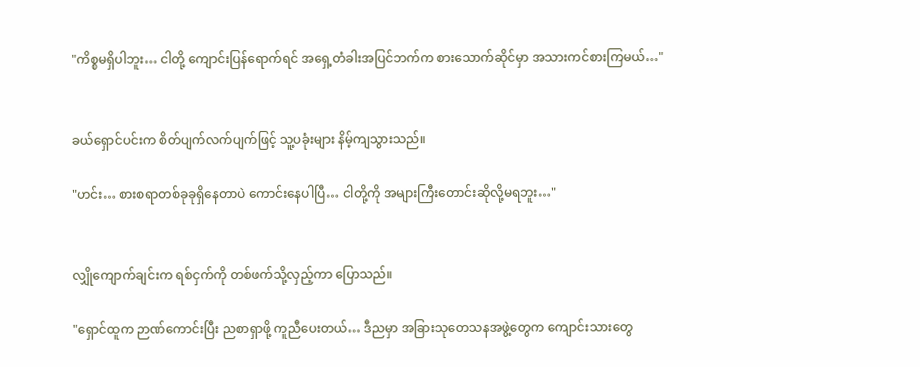"ကိစ္စမရှိပါဘူး… ငါတို့ ကျောင်းပြန်ရောက်ရင် အရှေ့တံခါးအပြင်ဘက်က စားသောက်ဆိုင်မှာ အသားကင်စားကြမယ်…"


ခယ်ရှောင်ပင်းက စိတ်ပျက်လက်ပျက်ဖြင့် သူ့ပခုံးများ နိမ့်ကျသွားသည်။

"ဟင်း… စားစရာတစ်ခုခုရှိနေတာပဲ ကောင်းနေပါပြီ… ငါတို့ကို အများကြီးတောင်းဆိုလို့မရဘူး…"


လျှိုကျောက်ချင်းက ရစ်ငှက်ကို တစ်ဖက်သို့လှည့်ကာ ပြောသည်။

"ရှောင်ထူက ဉာဏ်ကောင်းပြီး ညစာရှာဖို့ ကူညီပေးတယ်… ဒီညမှာ အခြားသုတေသနအဖွဲ့တွေက ကျောင်းသားတွေ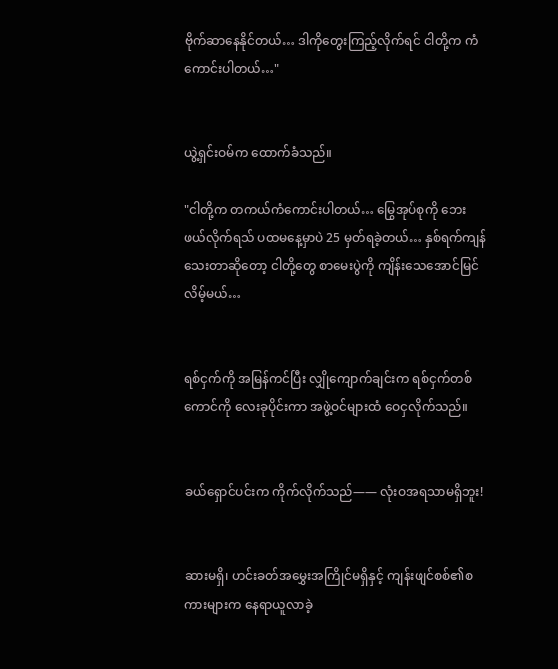ဗိုက်ဆာနေနိုင်တယ်… ဒါကိုတွေးကြည့်လိုက်ရင် ငါတို့က ကံကောင်းပါတယ်…"


ယွဲ့ရှင်းဝမ်က ထောက်ခံသည်။

"ငါတို့က တကယ်ကံကောင်းပါတယ်… မြွေအုပ်စုကို ဘေးဖယ်လိုက်ရသ် ပထမနေ့မှာပဲ 25 မှတ်ရခဲ့တယ်… နှစ်ရက်ကျန်သေးတာဆိုတော့ ငါတို့တွေ စာမေးပွဲကို ကျိန်းသေအောင်မြင်လိမ့်မယ်…


ရစ်ငှက်ကို အမြန်ကင်ပြီး လျှိုကျောက်ချင်းက ရစ်ငှက်တစ်ကောင်ကို လေးခုပိုင်းကာ အဖွဲ့ဝင်များထံ ဝေငှလိုက်သည်။


ခယ်ရှောင်ပင်းက ကိုက်လိုက်သည်—— လုံးဝအရသာမရှိဘူး!


ဆားမရှိ၊ ဟင်းခတ်အမွှေးအကြိုင်မရှိနှင့် ကျန်းဖျင်စစ်၏စကားများက နေရာယူလာခဲ့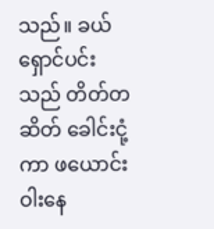သည်။ ခယ်ရှောင်ပင်းသည် တိတ်တဆိတ် ခေါင်းငုံ့ကာ ဖယောင်းဝါးနေ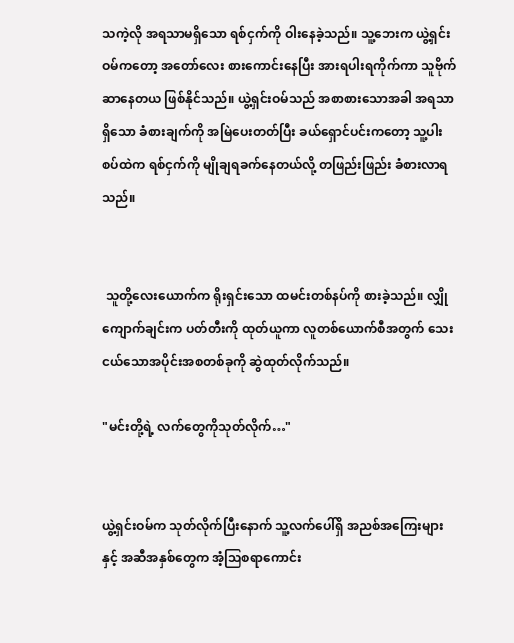သကဲ့လို အရသာမရှိသော ရစ်ငှက်ကို ဝါးနေခဲ့သည်။ သူ့ဘေးက ယွဲ့ရှင်းဝမ်ကတော့ အတော်လေး စားကောင်းနေပြီး အားရပါးရကိုက်ကာ သူဗိုက်ဆာနေတယ ဖြစ်နိုင်သည်။ ယွဲ့ရှင်းဝမ်သည် အစာစားသောအခါ အရသာရှိသော ခံစားချက်ကို အမြဲပေးတတ်ပြီး ခယ်ရှောင်ပင်းကတော့ သူ့ပါးစပ်ထဲက ရစ်ငှက်ကို မျိုချရခက်နေတယ်လို့ တဖြည်းဖြည်း ခံစားလာရသည်။


 သူတို့လေးယောက်က ရိုးရှင်းသော ထမင်းတစ်နပ်ကို စားခဲ့သည်။ လျှိုကျောက်ချင်းက ပတ်တီးကို ထုတ်ယူကာ လူတစ်ယောက်စီအတွက် သေးငယ်သောအပိုင်းအစတစ်ခုကို ဆွဲထုတ်လိုက်သည်။

"မင်းတို့ရဲ့ လက်တွေကိုသုတ်လိုက်…"


ယွဲ့ရှင်းဝမ်က သုတ်လိုက်ပြီးနောက် သူ့လက်ပေါ်ရှိ အညစ်အကြေးများနှင့် အဆီအနှစ်တွေက အံ့ဩစရာကောင်း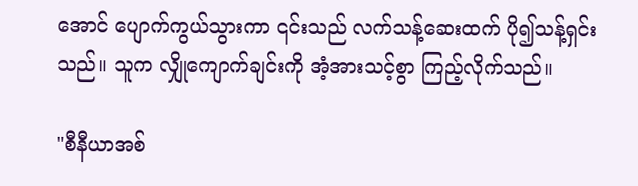အောင် ပျောက်ကွယ်သွားကာ ၎င်းသည် လက်သန့်ဆေးထက် ပို၍သန့်ရှင်းသည်။ သူက လျှိုကျောက်ချင်းကို အံ့အားသင့်စွာ ကြည့်လိုက်သည်။

"စီနီယာအစ်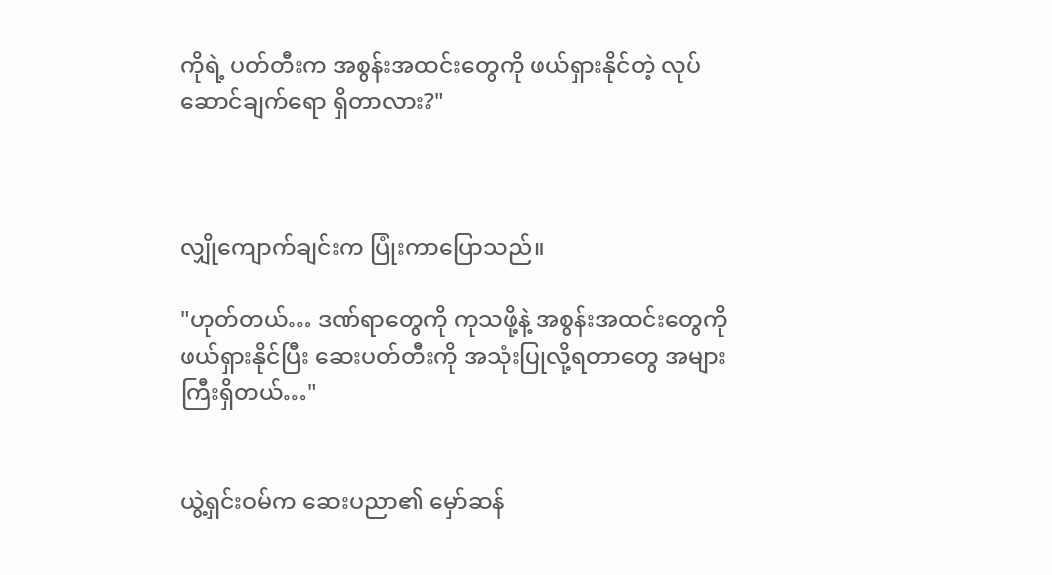ကိုရဲ့ ပတ်တီးက အစွန်းအထင်းတွေကို ဖယ်ရှားနိုင်တဲ့ လုပ်ဆောင်ချက်ရော ရှိတာလား?"



လျှိုကျောက်ချင်းက ပြုံးကာပြောသည်။

"ဟုတ်တယ်… ဒဏ်ရာတွေကို ကုသဖို့နဲ့ အစွန်းအထင်းတွေကို ဖယ်ရှားနိုင်ပြီး ဆေးပတ်တီးကို အသုံးပြုလို့ရတာတွေ အများကြီးရှိတယ်…"


ယွဲ့ရှင်းဝမ်က ဆေးပညာ၏ မှော်ဆန်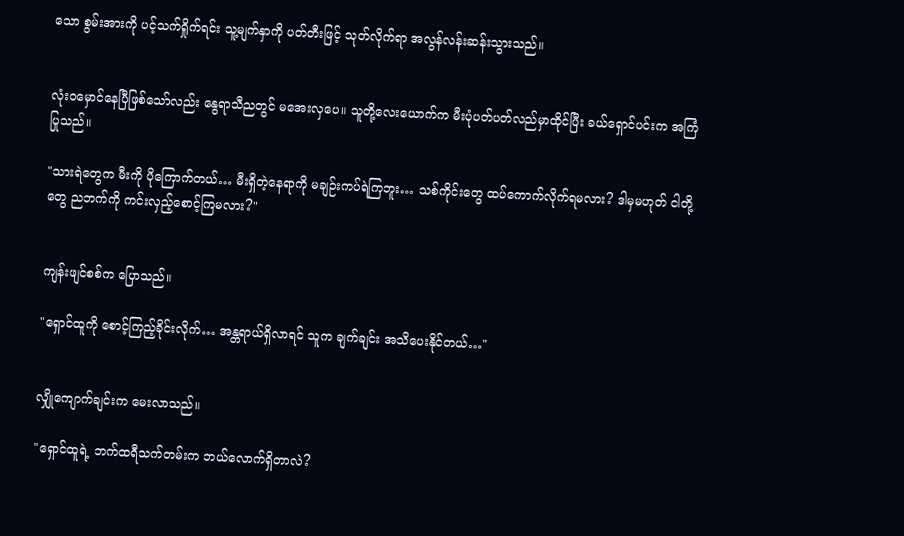သော စွမ်းအားကို ပင့်သက်ရှိုက်ရင်း သူ့မျက်နှာကို ပတ်တီးဖြင့် သုတ်လိုက်ရာ အလွန်လန်းဆန်းသွားသည်။


လုံးဝမှောင်နေပြီဖြစ်သော်လည်း နွေရာသီညတွင် မအေးလှပေ။ သူတို့လေးယောက်က မီးပုံပတ်ပတ်လည်မှာထိုင်ပြီး ခယ်ရှောင်ပင်းက အကြံပြုသည်။

"သားရဲတွေက မီးကို ပိုကြောက်တယ်… မီးရှိတဲ့နေရာကို မချဉ်းကပ်ရဲကြဘူး… သစ်ကိုင်းတွေ ထပ်ကောက်လိုက်ရမလား? ဒါမှမဟုတ် ငါတို့တွေ ညဘက်ကို ကင်းလှည့်‌စောင့်ကြမလား?"


ကျန်းဖျင်စစ်က ပြောသည်။

"ရှောင်ထူကို စောင့်ကြည့်ခိုင်းလိုက်… အန္တရာယ်ရှိလာရင် သူက ချက်ချင်း အသိပေးနိုင်တယ်…"


လျှိုကျောက်ချင်းက မေးလာသည်။

"ရှောင်ထူရဲ့ ဘက်ထရီသက်တမ်းက ဘယ်လောက်ရှိတာလဲ?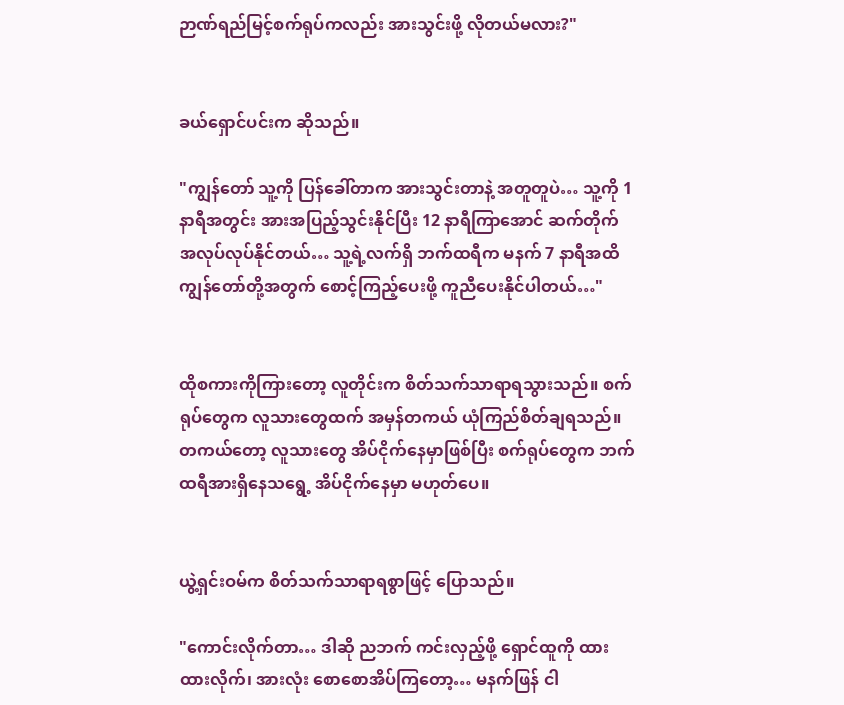ဉာဏ်ရည်မြင့်စက်ရုပ်ကလည်း အားသွင်းဖို့ လိုတယ်မလား?"


ခယ်ရှောင်ပင်းက ဆိုသည်။

"ကျွန်တော် သူ့ကို ပြန်ခေါ်တာက အားသွင်းတာနဲ့ အတူတူပဲ… သူ့ကို 1 နာရီအတွင်း အားအပြည့်သွင်းနိုင်ပြီး 12 နာရီကြာအောင် ဆက်တိုက် အလုပ်လုပ်နိုင်တယ်… သူ့ရဲ့လက်ရှိ ဘက်ထရီက မနက် 7 နာရီအထိ ကျွန်တော်တို့အတွက် စောင့်ကြည့်ပေးဖို့ ကူညီပေးနိုင်ပါတယ်…"


ထိုစကားကိုကြားတော့ လူတိုင်းက စိတ်သက်သာရာရသွားသည်။ စက်ရုပ်တွေက လူသားတွေထက် အမှန်တကယ် ယုံကြည်စိတ်ချရသည်။ တကယ်တော့ လူသားတွေ အိပ်ငိုက်နေမှာဖြစ်ပြီး စက်ရုပ်တွေက ဘက်ထရီအားရှိနေသရွေ့ အိပ်ငိုက်နေမှာ မဟုတ်ပေ။


ယွဲ့ရှင်းဝမ်က စိတ်သက်သာရာရစွာဖြင့် ပြောသည်။

"ကောင်းလိုက်တာ… ဒါဆို ညဘက် ကင်းလှည့်ဖို့ ရှောင်ထူကို ထားထားလိုက်၊ အားလုံး စောစောအိပ်ကြတော့… မနက်ဖြန် ငါ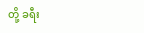တို့ ခရီး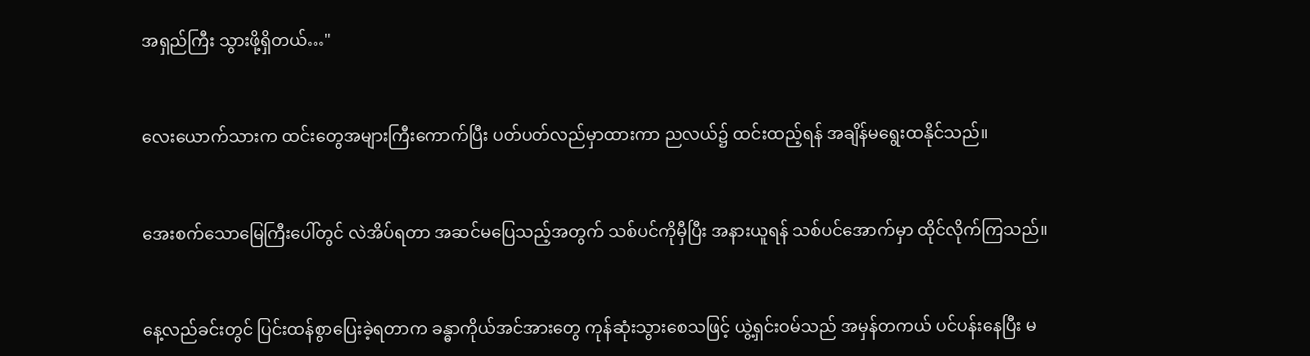အရှည်ကြီး သွားဖို့ရှိတယ်…"


လေးယောက်သားက ထင်းတွေအများကြီးကောက်ပြီး ပတ်ပတ်လည်မှာထားကာ ညလယ်၌ ထင်းထည့်ရန် အချိန်မရွေးထနိုင်သည်။


အေးစက်သောမြေကြီးပေါ်တွင် လဲအိပ်ရတာ အဆင်မပြေသည့်အတွက် သစ်ပင်ကိုမှီပြီး အနားယူရန် သစ်ပင်အောက်မှာ ထိုင်လိုက်ကြသည်။


နေ့လည်ခင်းတွင် ပြင်းထန်စွာ‌ပြေးခဲ့ရတာက ခန္ဓာကိုယ်အင်အားတွေ ကုန်ဆုံးသွားစေသဖြင့် ယွဲ့ရှင်းဝမ်သည် အမှန်တကယ် ပင်ပန်းနေပြီး မ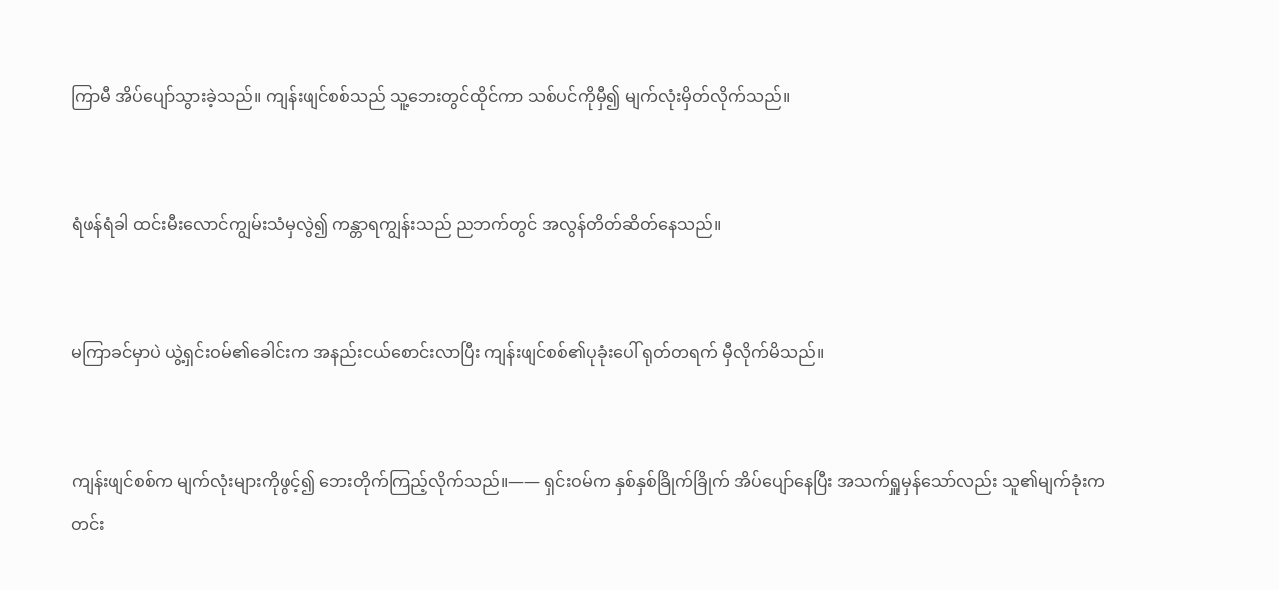ကြာမီ အိပ်ပျော်သွားခဲ့သည်။ ကျန်းဖျင်စစ်သည် သူ့ဘေးတွင်ထိုင်ကာ သစ်ပင်ကိုမှီ၍ မျက်လုံးမှိတ်လိုက်သည်။


ရံဖန်ရံခါ ထင်းမီးလောင်ကျွမ်းသံမှလွဲ၍ ကန္တာရကျွန်းသည် ညဘက်တွင် အလွန်တိတ်ဆိတ်နေသည်။


မကြာခင်မှာပဲ ယွဲ့ရှင်းဝမ်၏ခေါင်းက အနည်းငယ်စောင်းလာပြီး ကျန်းဖျင်စစ်၏ပုခုံးပေါ် ရုတ်တရက် မှီလိုက်မိသည်။


ကျန်းဖျင်စစ်က မျက်လုံးများကိုဖွင့်၍ ဘေးတိုက်ကြည့်လိုက်သည်။—— ရှင်းဝမ်က နှစ်နှစ်ခြိုက်ခြိုက် အိပ်ပျော်နေပြီး အသက်ရှူမှန်သော်လည်း သူ၏မျက်ခုံးက တင်း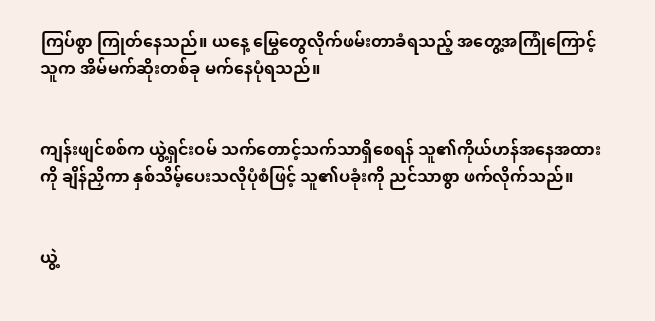ကြပ်စွာ ကြုတ်နေသည်။ ယနေ့ မြွေတွေလိုက်ဖမ်းတာခံရသည့် အတွေ့အကြုံကြောင့် သူက အိမ်မက်ဆိုးတစ်ခု မက်နေပုံရသည်။


ကျန်းဖျင်စစ်က ယွဲ့ရှင်းဝမ် သက်တောင့်သက်သာရှိစေရန် သူ၏ကိုယ်ဟန်အနေအထားကို ချိန်ညှိကာ နှစ်သိမ့်ပေးသလိုပုံစံဖြင့် သူ၏ပခုံးကို ညင်သာစွာ ဖက်လိုက်သည်။


ယွဲ့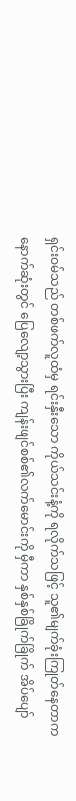ရှင်းဝမ်သည် တစ်ဖက်လူထံမှ ရင်းနှီးသော ကိုယ်သင်းနံ့ကို ရလိုက်သဖြင့် သူ၏မျက်ခုံးကြုတ်နေတာက နောက်ဆုံးတွင် ပြေလျော့သွားပြီး ကျန်းဖျင်စစ်၏လက်မောင်းကို မှီကာ နှစ်နှစ်ခြိုက်ခြိုက် အိပ်ပျော်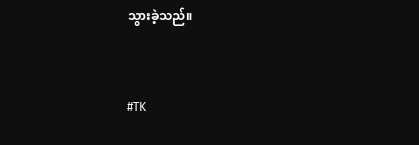သွားခဲ့သည်။


#TK